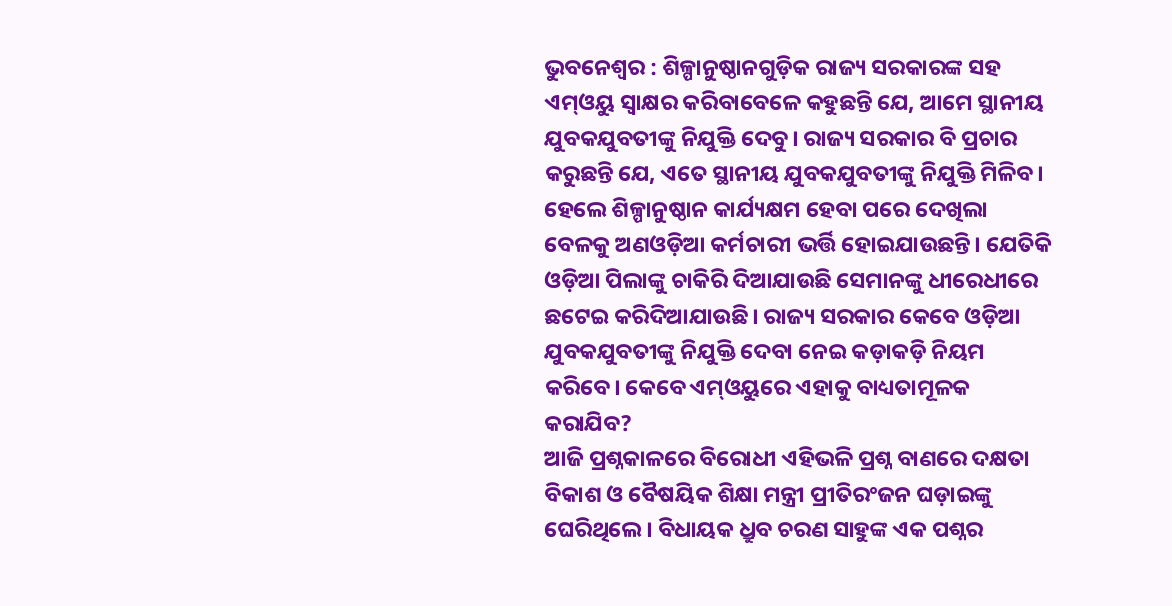ଭୁବନେଶ୍ବର : ଶିଳ୍ପାନୁଷ୍ଠାନଗୁଡ଼ିକ ରାଜ୍ୟ ସରକାରଙ୍କ ସହ ଏମ୍ଓୟୁ ସ୍ବାକ୍ଷର କରିବାବେଳେ କହୁଛନ୍ତି ଯେ, ଆମେ ସ୍ଥାନୀୟ ଯୁବକଯୁବତୀଙ୍କୁ ନିଯୁକ୍ତି ଦେବୁ। ରାଜ୍ୟ ସରକାର ବି ପ୍ରଚାର କରୁଛନ୍ତି ଯେ, ଏତେ ସ୍ଥାନୀୟ ଯୁବକଯୁବତୀଙ୍କୁ ନିଯୁକ୍ତି ମିଳିବ। ହେଲେ ଶିଳ୍ପାନୁଷ୍ଠାନ କାର୍ଯ୍ୟକ୍ଷମ ହେବା ପରେ ଦେଖିଲା ବେଳକୁ ଅଣଓଡ଼ିଆ କର୍ମଚାରୀ ଭର୍ତ୍ତି ହୋଇଯାଉଛନ୍ତି। ଯେତିକି ଓଡ଼ିଆ ପିଲାଙ୍କୁ ଚାକିରି ଦିଆଯାଉଛି ସେମାନଙ୍କୁ ଧୀରେଧୀରେ ଛଟେଇ କରିଦିଆଯାଉଛି। ରାଜ୍ୟ ସରକାର କେବେ ଓଡ଼ିଆ ଯୁବକଯୁବତୀଙ୍କୁ ନିଯୁକ୍ତି ଦେବା ନେଇ କଡ଼ାକଡ଼ି ନିୟମ କରିବେ। କେବେ ଏମ୍ଓୟୁରେ ଏହାକୁ ବାଧ୍ୟତାମୂଳକ କରାଯିବ?
ଆଜି ପ୍ରଶ୍ନକାଳରେ ବିରୋଧୀ ଏହିଭଳି ପ୍ରଶ୍ନ ବାଣରେ ଦକ୍ଷତା ବିକାଶ ଓ ବୈଷୟିକ ଶିକ୍ଷା ମନ୍ତ୍ରୀ ପ୍ରୀତିରଂଜନ ଘଡ଼ାଇଙ୍କୁ ଘେରିଥିଲେ। ବିଧାୟକ ଧ୍ରୁବ ଚରଣ ସାହୁଙ୍କ ଏକ ପଶ୍ନର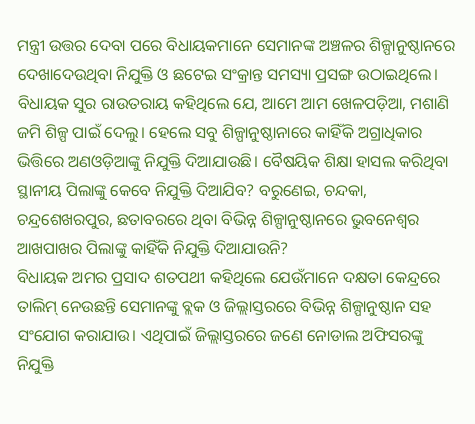ମନ୍ତ୍ରୀ ଉତ୍ତର ଦେବା ପରେ ବିଧାୟକମାନେ ସେମାନଙ୍କ ଅଞ୍ଚଳର ଶିଳ୍ପାନୁଷ୍ଠାନରେ ଦେଖାଦେଉଥିବା ନିଯୁକ୍ତି ଓ ଛଟେଇ ସଂକ୍ରାନ୍ତ ସମସ୍ୟା ପ୍ରସଙ୍ଗ ଉଠାଇଥିଲେ।
ବିଧାୟକ ସୁର ରାଉତରାୟ କହିଥିଲେ ଯେ, ଆମେ ଆମ ଖେଳପଡ଼ିଆ, ମଶାଣି ଜମି ଶିଳ୍ପ ପାଇଁ ଦେଲୁ। ହେଲେ ସବୁ ଶିଳ୍ପାନୁଷ୍ଠାନାରେ କାହିଁକି ଅଗ୍ରାଧିକାର ଭିତ୍ତିରେ ଅଣଓଡ଼ିଆଙ୍କୁ ନିଯୁକ୍ତି ଦିଆଯାଉଛି। ବୈଷୟିକ ଶିକ୍ଷା ହାସଲ କରିଥିବା ସ୍ଥାନୀୟ ପିଲାଙ୍କୁ କେବେ ନିଯୁକ୍ତି ଦିଆଯିବ? ବରୁଣେଇ, ଚନ୍ଦକା, ଚନ୍ଦ୍ରଶେଖରପୁର, ଛତାବରରେ ଥିବା ବିଭିନ୍ନ ଶିଳ୍ପାନୁଷ୍ଠାନରେ ଭୁବନେଶ୍ବର ଆଖପାଖର ପିଲାଙ୍କୁ କାହିଁକି ନିଯୁକ୍ତି ଦିଆଯାଉନି?
ବିଧାୟକ ଅମର ପ୍ରସାଦ ଶତପଥୀ କହିଥିଲେ ଯେଉଁମାନେ ଦକ୍ଷତା କେନ୍ଦ୍ରରେ ତାଲିମ୍ ନେଉଛନ୍ତି ସେମାନଙ୍କୁ ବ୍ଲକ ଓ ଜିଲ୍ଲାସ୍ତରରେ ବିଭିନ୍ନ ଶିଳ୍ପାନୁଷ୍ଠାନ ସହ ସଂଯୋଗ କରାଯାଉ। ଏଥିପାଇଁ ଜିଲ୍ଲାସ୍ତରରେ ଜଣେ ନୋଡାଲ ଅଫିସରଙ୍କୁ ନିଯୁକ୍ତି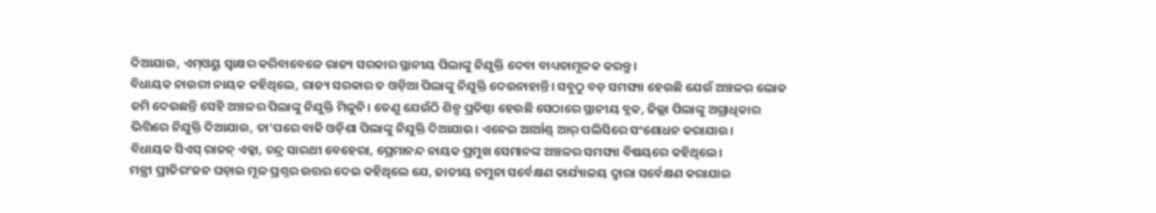ଦିଆଯାଉ, ଏମ୍ଓୟୁ ସ୍ବାକ୍ଷର କରିବାବେଳେ ରାଜ୍ୟ ସରକାର ସ୍ଥାନୀୟ ପିଲାଙ୍କୁ ନିଯୁକ୍ତି ଦେବା ବାଧ୍ୟତାମୂଳକ କରନ୍ତୁ।
ବିଧାୟକ ନାଉରୀ ନାୟକ କହିଥିଲେ, ରାଜ୍ୟ ସରକାର ତ ଓଡ଼ିଆ ପିଲାଙ୍କୁ ନିଯୁକ୍ତି ଦେଉନାହାନ୍ତି। ସବୁଠୁ ବଡ଼ ସମସ୍ୟା ହେଉଛି ଯେଉଁ ଅଞ୍ଚଳର ଲୋକ ଜମି ଦେଉଛନ୍ତି ସେହି ଅଞ୍ଚଳର ପିଲାଙ୍କୁ ନିଯୁକ୍ତି ମିଳୁନି। ତେଣୁ ଯେଉଁଠି ଶିଳ୍ପ ପ୍ରତିଷ୍ଠା ହେଉଛି ସେଠାରେ ସ୍ଥାନୀୟ ବ୍ଲକ, ଜିଲ୍ଲା ପିଲାଙ୍କୁ ଅଗ୍ରାଧିକାର ଭିତ୍ତିରେ ନିଯୁକ୍ତି ଦିଆଯାଉ, ତା’ପରେ ବାକି ଓଡ଼ିଶା ପିଲାଙ୍କୁ ନିଯୁକ୍ତି ଦିଆଯାଉ। ଏନେଇ ଆର୍ଆଣ୍ଡ୍ ଆର୍ ପଲିସିରେ ସଂଶୋଧନ କରାଯାଉ।
ବିଧାୟକ ସିଏସ୍ ରାଜନ୍ ଏକ୍କା, ଚନ୍ଦ୍ର ସାରଥୀ ବେହେରା, ପ୍ରେମାନନ୍ଦ ନାୟକ ପ୍ରମୁଖ ସେମାନଙ୍କ ଅଞ୍ଚଳର ସମସ୍ୟା ବିଷୟରେ କହିଥିଲେ।
ମନ୍ତ୍ରୀ ପ୍ରୀତିରଂଜନ ଘଡ଼ାଇ ମୂଳ ପ୍ରଶ୍ନର ଉତ୍ତର ଦେଇ କହିଥିଲେ ଯେ, ଜାତୀୟ ନମୁନା ସର୍ବେକ୍ଷଣ କାର୍ଯ୍ୟାଳୟ ଦ୍ବାରା ସର୍ବେକ୍ଷଣ କରାଯାଇ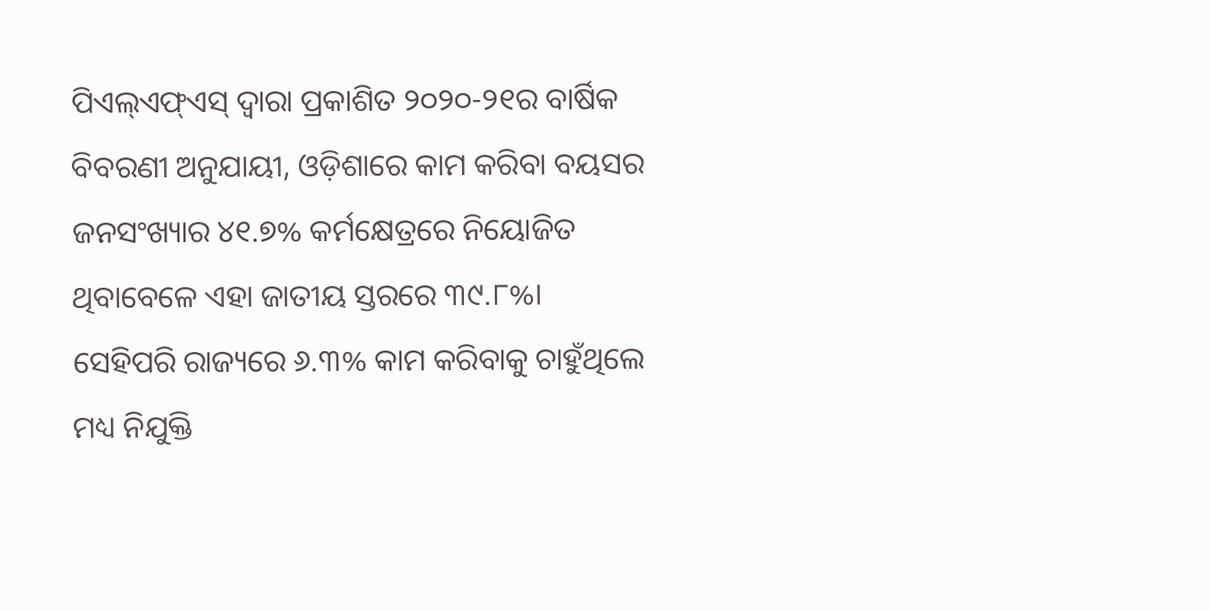ପିଏଲ୍ଏଫ୍ଏସ୍ ଦ୍ବାରା ପ୍ରକାଶିତ ୨୦୨୦-୨୧ର ବାର୍ଷିକ ବିବରଣୀ ଅନୁଯାୟୀ, ଓଡ଼ିଶାରେ କାମ କରିବା ବୟସର ଜନସଂଖ୍ୟାର ୪୧.୭% କର୍ମକ୍ଷେତ୍ରରେ ନିୟୋଜିତ ଥିବାବେଳେ ଏହା ଜାତୀୟ ସ୍ତରରେ ୩୯.୮%। ସେହିପରି ରାଜ୍ୟରେ ୬.୩% କାମ କରିବାକୁ ଚାହୁଁଥିଲେ ମଧ୍ୟ ନିଯୁକ୍ତି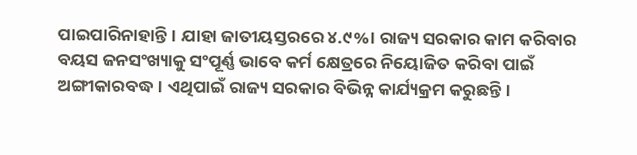ପାଇପାରିନାହାନ୍ତି। ଯାହା ଜାତୀୟସ୍ତରରେ ୪.୯%। ରାଜ୍ୟ ସରକାର କାମ କରିବାର ବୟସ ଜନସଂଖ୍ୟାକୁ ସଂପୂର୍ଣ୍ଣ ଭାବେ କର୍ମ କ୍ଷେତ୍ରରେ ନିୟୋଜିତ କରିବା ପାଇଁ ଅଙ୍ଗୀକାରବଦ୍ଧ। ଏଥିପାଇଁ ରାଜ୍ୟ ସରକାର ବିଭିନ୍ନ କାର୍ଯ୍ୟକ୍ରମ କରୁଛନ୍ତି।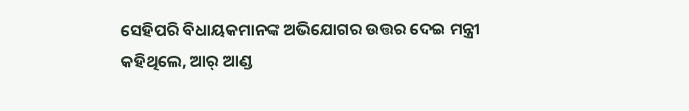ସେହିପରି ବିଧାୟକମାନଙ୍କ ଅଭିଯୋଗର ଉତ୍ତର ଦେଇ ମନ୍ତ୍ରୀ କହିଥିଲେ, ଆର୍ ଆଣ୍ଡ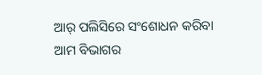ଆର୍ ପଲିସିରେ ସଂଶୋଧନ କରିବା ଆମ ବିଭାଗର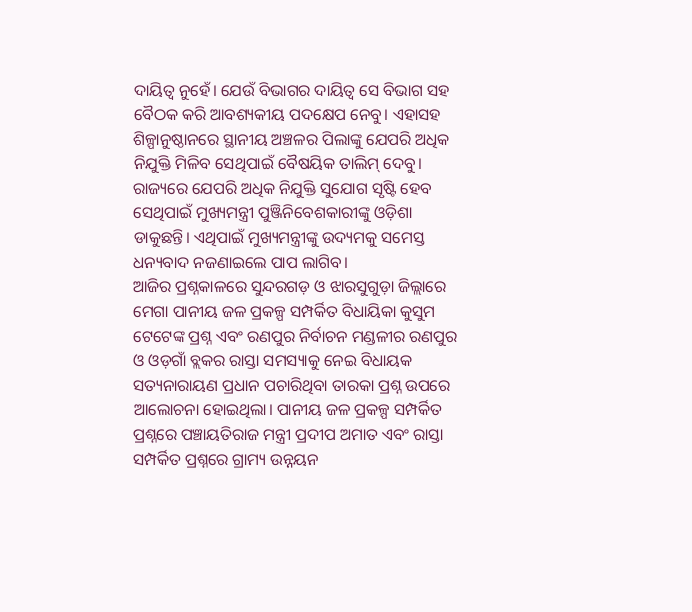ଦାୟିତ୍ବ ନୁହେଁ। ଯେଉଁ ବିଭାଗର ଦାୟିତ୍ବ ସେ ବିଭାଗ ସହ ବୈଠକ କରି ଆବଶ୍ୟକୀୟ ପଦକ୍ଷେପ ନେବୁ। ଏହାସହ ଶିଳ୍ପାନୁଷ୍ଠାନରେ ସ୍ଥାନୀୟ ଅଞ୍ଚଳର ପିଲାଙ୍କୁ ଯେପରି ଅଧିକ ନିଯୁକ୍ତି ମିଳିବ ସେଥିପାଇଁ ବୈଷୟିକ ତାଲିମ୍ ଦେବୁ। ରାଜ୍ୟରେ ଯେପରି ଅଧିକ ନିଯୁକ୍ତି ସୁଯୋଗ ସୃଷ୍ଟି ହେବ ସେଥିପାଇଁ ମୁଖ୍ୟମନ୍ତ୍ରୀ ପୁଞ୍ଜିନିବେଶକାରୀଙ୍କୁ ଓଡ଼ିଶା ଡାକୁଛନ୍ତି। ଏଥିପାଇଁ ମୁଖ୍ୟମନ୍ତ୍ରୀଙ୍କୁ ଉଦ୍ୟମକୁ ସମେସ୍ତ ଧନ୍ୟବାଦ ନଜଣାଇଲେ ପାପ ଲାଗିବ।
ଆଜିର ପ୍ରଶ୍ନକାଳରେ ସୁନ୍ଦରଗଡ଼ ଓ ଝାରସୁଗୁଡ଼ା ଜିଲ୍ଲାରେ ମେଗା ପାନୀୟ ଜଳ ପ୍ରକଳ୍ପ ସମ୍ପର୍କିତ ବିଧାୟିକା କୁସୁମ ଟେଟେଙ୍କ ପ୍ରଶ୍ନ ଏବଂ ରଣପୁର ନିର୍ବାଚନ ମଣ୍ଡଳୀର ରଣପୁର ଓ ଓଡ଼ଗାଁ ବ୍ଲକର ରାସ୍ତା ସମସ୍ୟାକୁ ନେଇ ବିଧାୟକ ସତ୍ୟନାରାୟଣ ପ୍ରଧାନ ପଚାରିଥିବା ତାରକା ପ୍ରଶ୍ନ ଉପରେ ଆଲୋଚନା ହୋଇଥିଲା। ପାନୀୟ ଜଳ ପ୍ରକଳ୍ପ ସମ୍ପର୍କିତ ପ୍ରଶ୍ନରେ ପଞ୍ଚାୟତିରାଜ ମନ୍ତ୍ରୀ ପ୍ରଦୀପ ଅମାତ ଏବଂ ରାସ୍ତା ସମ୍ପର୍କିତ ପ୍ରଶ୍ନରେ ଗ୍ରାମ୍ୟ ଉନ୍ନୟନ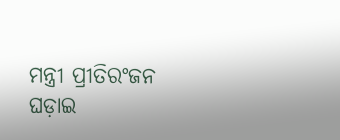ମନ୍ତ୍ରୀ ପ୍ରୀତିରଂଜନ ଘଡ଼ାଇ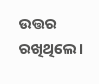ଉତ୍ତର ରଖିଥିଲେ।